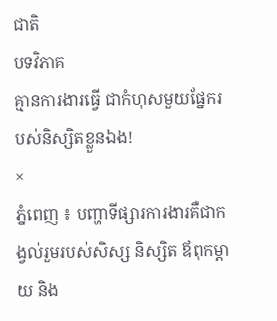ជាតិ
បទវិភាគ
គ្មានការងារធ្វើ ជាកំហុសមួយផ្នែករបស់និស្សិតខ្លួនឯង!
×
ភ្នំពេញ ៖ បញ្ហាទីផ្សារការងារគឺជាកង្វល់រួមរបស់សិស្ស និស្សិត ឪពុកម្តាយ និង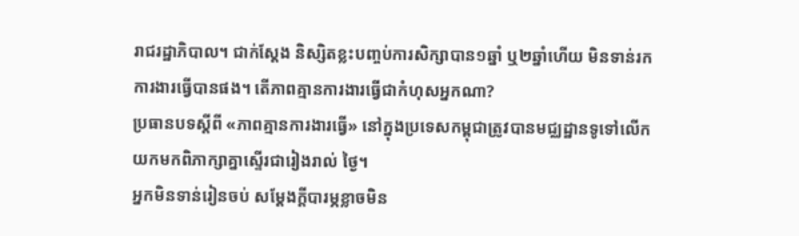រាជរដ្ឋាភិបាល។ ជាក់ស្តែង និស្សិតខ្លះបញ្ចប់ការសិក្សាបាន១ឆ្នាំ ឬ២ឆ្នាំហើយ មិនទាន់រកការងារធ្វើបានផង។ តើភាពគ្មានការងារធ្វើជាកំហុសអ្នកណា?
ប្រធានបទស្តីពី «ភាពគ្មានការងារធ្វើ» នៅក្នុងប្រទេសកម្ពុជាត្រូវបានមជ្ឈដ្ឋានទូទៅលើកយកមកពិភាក្សាគ្នាស្ទើរជារៀងរាល់ ថ្ងៃ។
អ្នកមិនទាន់រៀនចប់ សម្តែងក្តីបារម្ភខ្លាចមិន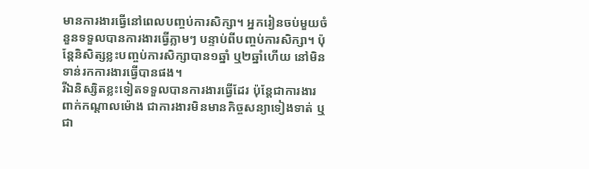មានការងារធ្វើនៅពេលបញ្ចប់ការសិក្សា។ អ្នករៀនចប់មួយចំនួនទទួលបានការងារធ្វើភ្លាមៗ បន្ទាប់ពីបញ្ចប់ការសិក្សា។ ប៉ុន្តែនិសិត្សខ្លះបញ្ចប់ការសិក្សាបាន១ឆ្នាំ ឬ២ឆ្នាំហើយ នៅមិនទាន់រកការងារធ្វើបានផង។
រីឯនិស្សិតខ្លះទៀតទទួលបានការងារធ្វើដែរ ប៉ុន្តែជាការងារពាក់កណ្តាលម៉ោង ជាការងារមិនមានកិច្ចសន្យាទៀងទាត់ ឬជា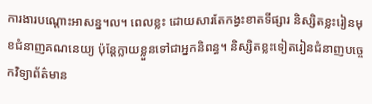ការងារបណ្តោះអាសន្ន។ល។ ពេលខ្លះ ដោយសារតែកង្វះខាតទីផ្សារ និស្សិតខ្លះរៀនមុខជំនាញគណនេយ្យ ប៉ុន្តែក្លាយខ្លួនទៅជាអ្នកនិពន្ធ។ និស្សិតខ្លះទៀតរៀនជំនាញបច្ចេកវិទ្យាព័ត៌មាន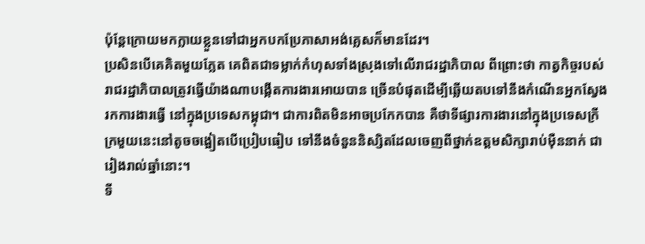ប៉ុន្តែក្រោយមកក្លាយខ្លួនទៅជាអ្នកបកប្រែភាសាអង់គ្លេសក៏មានដែរ។
ប្រសិនបើគេគិតមួយភ្លែត គេពិតជាទម្លាក់កំហុសទាំងស្រុងទៅលើរាជរដ្ឋាភិបាល ពីព្រោះថា កាត្វកិច្ចរបស់រាជរដ្ឋាភិបាលត្រូវធ្វើយ៉ាងណាបង្កើតការងារអោយបាន ច្រើនបំផុតដើម្បីឆ្លើយតបទៅនឹងកំណើនអ្នកស្វែងរកការងារធ្វើ នៅក្នុងប្រទេសកម្ពុជា។ ជាការពិតមិនអាចប្រកែកបាន គឺថាទីផ្សារការងារនៅក្នុងប្រទេសក្រីក្រមួយនេះនៅតូចចង្អៀតបើប្រៀបធៀប ទៅនឹងចំនួននិស្សិតដែលចេញពីថ្នាក់ឧត្តមសិក្សារាប់ម៉ឺននាក់ ជារៀងរាល់ឆ្នាំនោះ។
ទី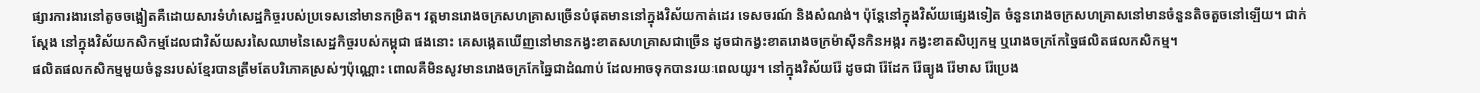ផ្សារការងារនៅតូចចង្អៀតគឺដោយសារទំហំសេដ្ឋកិច្ចរបស់ប្រទេសនៅមានកម្រិត។ វត្តមានរោងចក្រសហគ្រាសច្រើនបំផុតមាននៅក្នុងវិស័យកាត់ដេរ ទេសចរណ៍ និងសំណង់។ ប៉ុន្តែនៅក្នុងវិស័យផ្សេងទៀត ចំនួនរោងចក្រសហគ្រាសនៅមានចំនួនតិចតួចនៅឡើយ។ ជាក់ស្តែង នៅក្នុងវិស័យកសិកម្មដែលជាវិស័យសរសៃឈាមនៃសេដ្ឋកិច្ចរបស់កម្ពុជា ផងនោះ គេសង្កេតឃើញនៅមានកង្វះខាតសហគ្រាសជាច្រើន ដូចជាកង្វះខាតរោងចក្រម៉ាស៊ីនកិនអង្ករ កង្វះខាតសិប្បកម្ម ឬរោងចក្រកែច្នៃផលិតផលកសិកម្ម។
ផលិតផលកសិកម្មមួយចំនួនរបស់ខ្មែរបានត្រឹមតែបរិភោគស្រស់ៗប៉ុណ្ណោះ ពោលគឺមិនសូវមានរោងចក្រកែឆ្នៃជាដំណាប់ ដែលអាចទុកបានរយៈពេលយូរ។ នៅក្នុងវិស័យរ៉ែ ដូចជា រ៉ែដែក រ៉ែធ្យូង រ៉ែមាស រ៉ែប្រេង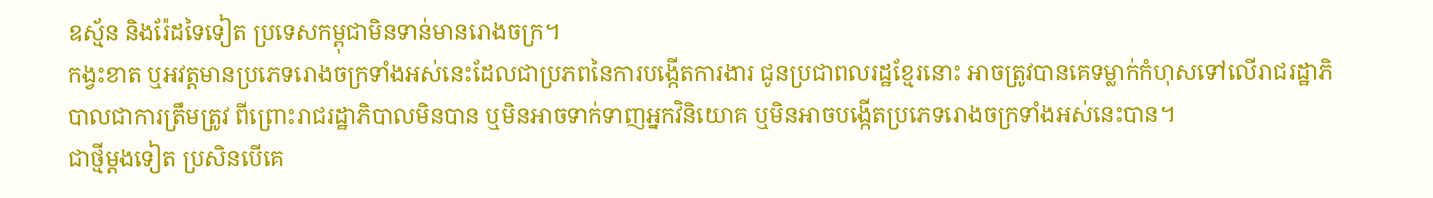ឧស្ម័ន និងរ៉ែដទៃទៀត ប្រទេសកម្ពុជាមិនទាន់មានរោងចក្រ។
កង្វះខាត ឬអវត្តមានប្រភេទរោងចក្រទាំងអស់នេះដែលជាប្រភពនៃការបង្កើតការងារ ជូនប្រជាពលរដ្ឋខ្មែរនោះ អាចត្រូវបានគេទម្លាក់កំហុសទៅលើរាជរដ្ឋាភិបាលជាការត្រឹមត្រូវ ពីព្រោះរាជរដ្ឋាភិបាលមិនបាន ឬមិនអាចទាក់ទាញអ្នកវិនិយោគ ឬមិនអាចបង្កើតប្រភេទរោងចក្រទាំងអស់នេះបាន។
ជាថ្មីម្តងទៀត ប្រសិនបើគេ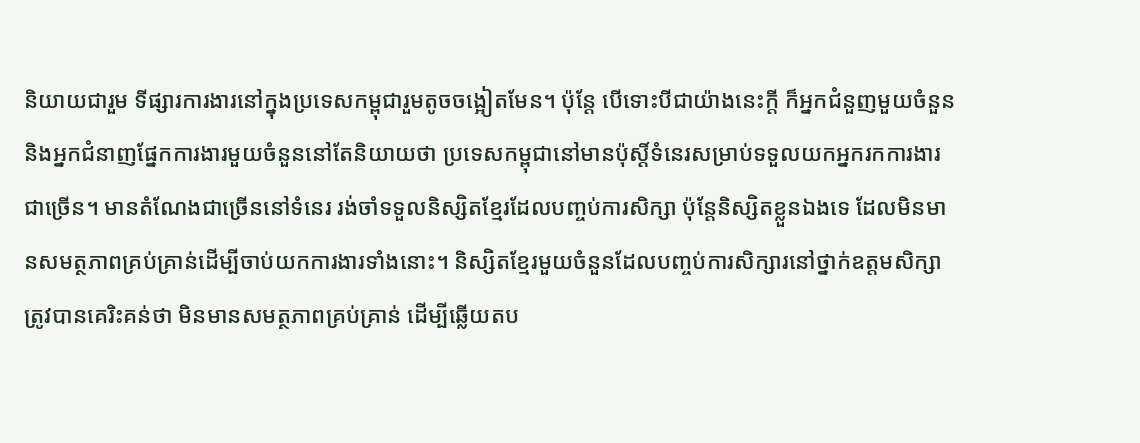និយាយជារួម ទីផ្សារការងារនៅក្នុងប្រទេសកម្ពុជារួមតូចចង្អៀតមែន។ ប៉ុន្តែ បើទោះបីជាយ៉ាងនេះក្តី ក៏អ្នកជំនួញមួយចំនួន និងអ្នកជំនាញផ្នែកការងារមួយចំនួននៅតែនិយាយថា ប្រទេសកម្ពុជានៅមានប៉ុស្តិ៍ទំនេរសម្រាប់ទទួលយកអ្នករកការងារជាច្រើន។ មានតំណែងជាច្រើននៅទំនេរ រង់ចាំទទួលនិស្សិតខ្មែរដែលបញ្ចប់ការសិក្សា ប៉ុន្តែនិស្សិតខ្លួនឯងទេ ដែលមិនមានសមត្ថភាពគ្រប់គ្រាន់ដើម្បីចាប់យកការងារទាំងនោះ។ និស្សិតខ្មែរមួយចំនួនដែលបញ្ចប់ការសិក្សារនៅថ្នាក់ឧត្តមសិក្សា ត្រូវបានគេរិះគន់ថា មិនមានសមត្ថភាពគ្រប់គ្រាន់ ដើម្បីឆ្លើយតប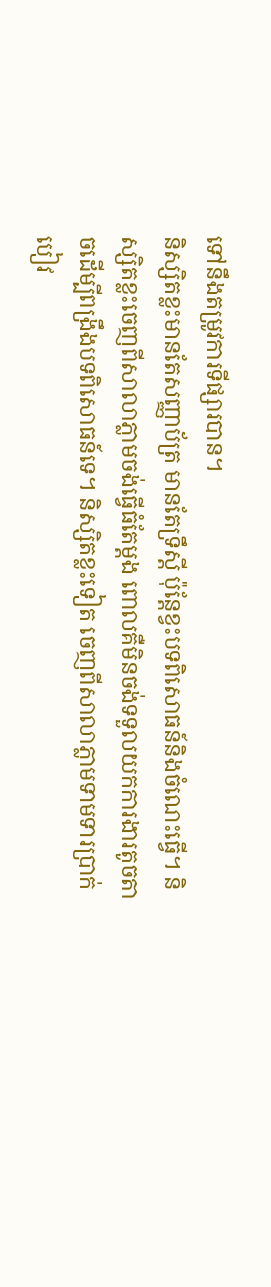ទៅនឹងតម្រូវការទីផ្សារបាន។
និស្សិតខ្លះមានតែសញ្ញាប័ត្រ មានតែទ្រឹស្តី ប៉ុន្តែខ្វះបទពិសោធន៍និងចំណេះធ្វើ។ និស្សិតខ្លះចេញពីសាលាភ្លាមចង់ធ្វើធំតែម្តង ពោលគឺមិនចង់ទទួលយកការងារតូចតាចដើម្បីពង្រឹងបទពិសោធន៍ទេ។ និស្សិតខ្លះទៀត ចេញពីសាលាភ្លាមទាមទារប្រាក់បៀវ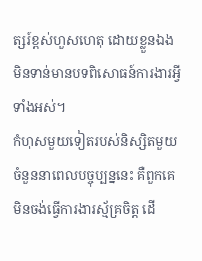ត្សរ៍ខ្ពស់ហួសហេតុ ដោយខ្លួនឯងមិនទាន់មានបទពិសោធន៍ការងារអ្វីទាំងអស់។
កំហុសមួយទៀតរបស់និស្សិតមួយចំនួននាពេលបច្ចុប្បន្ននេះ គឺពួកគេមិនចង់ធ្វើការងារស្ម័គ្រចិត្ត ដើ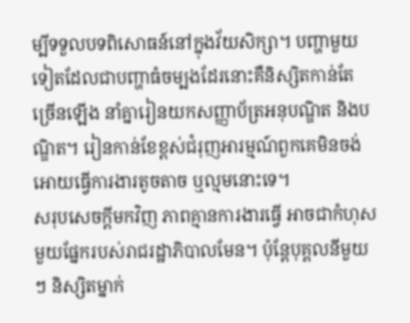ម្បីទទួលបទពិសោធន៍នៅក្នុងវ័យសិក្សា។ បញ្ហាមួយទៀតដែលជាបញ្ហាធំចម្បងដែរនោះគឺនិស្សិតកាន់តែច្រើនឡើង នាំគ្នារៀនយកសញ្ញាប័ត្រអនុបណ្ឌិត និងបណ្ឌិត។ រៀនកាន់ខែខ្ពស់ជំរុញអារម្មណ៍ពួកគេមិនចង់អោយធ្វើការងារតូចតាច ឬល្មមនោះទេ។
សរុបសេចក្តីមកវិញ ភាពគ្មានការងារធ្វើ អាចជាកំហុសមួយផ្នែករបស់រាជរដ្ឋាភិបាលមែន។ ប៉ុន្តែបុគ្គលនីមួយៗ និស្សិតម្នាក់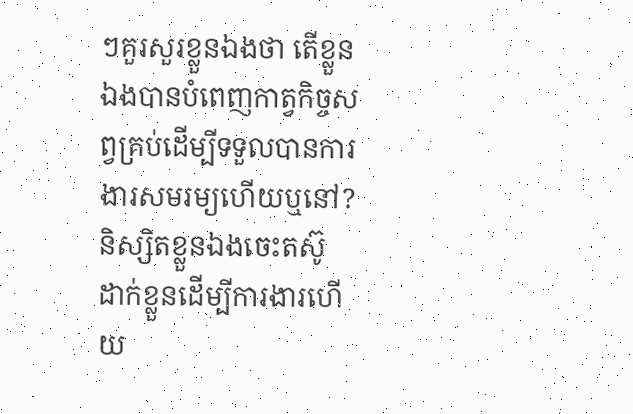ៗគួរសួរខ្លួនឯងថា តើខ្លួនឯងបានបំពេញកាត្វកិច្ចសព្វគ្រប់ដើម្បីទទួលបានការងារសមរម្យហើយឬនៅ? និស្សិតខ្លួនឯងចេះតស៊ូ ដាក់ខ្លួនដើម្បីការងារហើយ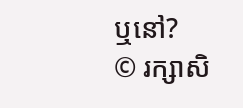ឬនៅ?
© រក្សាសិ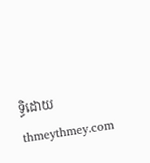ទ្ធិដោយ thmeythmey.com